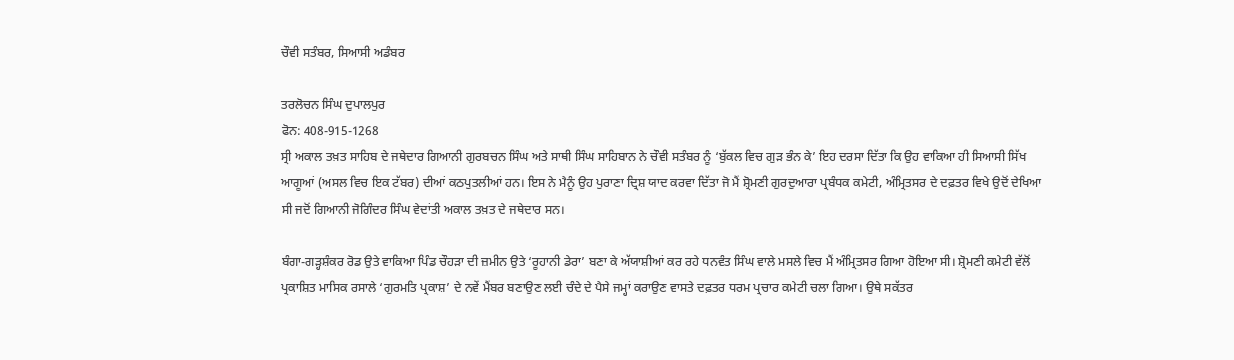ਚੌਵੀ ਸਤੰਬਰ, ਸਿਆਸੀ ਅਡੰਬਰ

ਤਰਲੋਚਨ ਸਿੰਘ ਦੁਪਾਲਪੁਰ
ਫੋਨ: 408-915-1268
ਸ੍ਰੀ ਅਕਾਲ ਤਖ਼ਤ ਸਾਹਿਬ ਦੇ ਜਥੇਦਾਰ ਗਿਆਨੀ ਗੁਰਬਚਨ ਸਿੰਘ ਅਤੇ ਸਾਥੀ ਸਿੰਘ ਸਾਹਿਬਾਨ ਨੇ ਚੌਵੀ ਸਤੰਬਰ ਨੂੰ ‘ਬੁੱਕਲ ਵਿਚ ਗੁੜ ਭੰਨ ਕੇ’ ਇਹ ਦਰਸਾ ਦਿੱਤਾ ਕਿ ਉਹ ਵਾਕਿਆ ਹੀ ਸਿਆਸੀ ਸਿੱਖ ਆਗੂਆਂ (ਅਸਲ ਵਿਚ ਇਕ ਟੱਬਰ) ਦੀਆਂ ਕਠਪੁਤਲੀਆਂ ਹਨ। ਇਸ ਨੇ ਮੈਨੂੰ ਉਹ ਪੁਰਾਣਾ ਦ੍ਰਿਸ਼ ਯਾਦ ਕਰਵਾ ਦਿੱਤਾ ਜੋ ਮੈਂ ਸ਼੍ਰੋਮਣੀ ਗੁਰਦੁਆਰਾ ਪ੍ਰਬੰਧਕ ਕਮੇਟੀ, ਅੰਮ੍ਰਿਤਸਰ ਦੇ ਦਫ਼ਤਰ ਵਿਖੇ ਉਦੋਂ ਦੇਖਿਆ ਸੀ ਜਦੋਂ ਗਿਆਨੀ ਜੋਗਿੰਦਰ ਸਿੰਘ ਵੇਦਾਂਤੀ ਅਕਾਲ ਤਖ਼ਤ ਦੇ ਜਥੇਦਾਰ ਸਨ।

ਬੰਗਾ-ਗੜ੍ਹਸ਼ੰਕਰ ਰੋਡ ਉਤੇ ਵਾਕਿਆ ਪਿੰਡ ਚੌਹੜਾ ਦੀ ਜ਼ਮੀਨ ਉਤੇ ‘ਰੂਹਾਨੀ ਡੇਰਾ’ ਬਣਾ ਕੇ ਅੱਯਾਸ਼ੀਆਂ ਕਰ ਰਹੇ ਧਨਵੰਤ ਸਿੰਘ ਵਾਲੇ ਮਸਲੇ ਵਿਚ ਮੈਂ ਅੰਮ੍ਰਿਤਸਰ ਗਿਆ ਹੋਇਆ ਸੀ। ਸ਼੍ਰੋਮਣੀ ਕਮੇਟੀ ਵੱਲੋਂ ਪ੍ਰਕਾਸ਼ਿਤ ਮਾਸਿਕ ਰਸਾਲੇ ‘ਗੁਰਮਤਿ ਪ੍ਰਕਾਸ਼’ ਦੇ ਨਵੇਂ ਮੈਂਬਰ ਬਣਾਉਣ ਲਈ ਚੰਦੇ ਦੇ ਪੈਸੇ ਜਮ੍ਹਾਂ ਕਰਾਉਣ ਵਾਸਤੇ ਦਫ਼ਤਰ ਧਰਮ ਪ੍ਰਚਾਰ ਕਮੇਟੀ ਚਲਾ ਗਿਆ। ਉਥੇ ਸਕੱਤਰ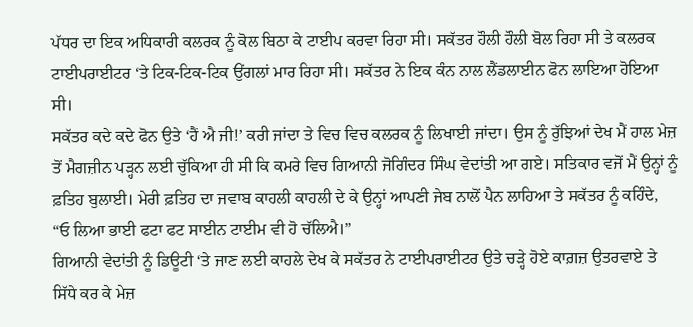ਪੱਧਰ ਦਾ ਇਕ ਅਧਿਕਾਰੀ ਕਲਰਕ ਨੂੰ ਕੋਲ ਬਿਠਾ ਕੇ ਟਾਈਪ ਕਰਵਾ ਰਿਹਾ ਸੀ। ਸਕੱਤਰ ਹੌਲੀ ਹੌਲੀ ਬੋਲ ਰਿਹਾ ਸੀ ਤੇ ਕਲਰਕ ਟਾਈਪਰਾਈਟਰ ‘ਤੇ ਟਿਕ-ਟਿਕ-ਟਿਕ ਉਂਗਲਾਂ ਮਾਰ ਰਿਹਾ ਸੀ। ਸਕੱਤਰ ਨੇ ਇਕ ਕੰਨ ਨਾਲ ਲੈਂਡਲਾਈਨ ਫੋਨ ਲਾਇਆ ਹੋਇਆ ਸੀ।
ਸਕੱਤਰ ਕਦੇ ਕਦੇ ਫੋਨ ਉਤੇ ‘ਹੈਂ ਐ ਜੀ!’ ਕਰੀ ਜਾਂਦਾ ਤੇ ਵਿਚ ਵਿਚ ਕਲਰਕ ਨੂੰ ਲਿਖਾਈ ਜਾਂਦਾ। ਉਸ ਨੂੰ ਰੁੱਝਿਆਂ ਦੇਖ ਮੈਂ ਹਾਲ ਮੇਜ਼ ਤੋਂ ਮੈਗਜ਼ੀਨ ਪੜ੍ਹਨ ਲਈ ਚੁੱਕਿਆ ਹੀ ਸੀ ਕਿ ਕਮਰੇ ਵਿਚ ਗਿਆਨੀ ਜੋਗਿੰਦਰ ਸਿੰਘ ਵੇਦਾਂਤੀ ਆ ਗਏ। ਸਤਿਕਾਰ ਵਜੋਂ ਮੈਂ ਉਨ੍ਹਾਂ ਨੂੰ ਫ਼ਤਿਹ ਬੁਲਾਈ। ਮੇਰੀ ਫ਼ਤਿਹ ਦਾ ਜਵਾਬ ਕਾਹਲੀ ਕਾਹਲੀ ਦੇ ਕੇ ਉਨ੍ਹਾਂ ਆਪਣੀ ਜੇਬ ਨਾਲੋਂ ਪੈਨ ਲਾਹਿਆ ਤੇ ਸਕੱਤਰ ਨੂੰ ਕਹਿੰਦੇ,
“ਓ ਲਿਆ ਭਾਈ ਫਟਾ ਫਟ ਸਾਈਨ ਟਾਈਮ ਵੀ ਹੋ ਚੱਲਿਐ।”
ਗਿਆਨੀ ਵੇਦਾਂਤੀ ਨੂੰ ਡਿਊਟੀ ‘ਤੇ ਜਾਣ ਲਈ ਕਾਹਲੇ ਦੇਖ ਕੇ ਸਕੱਤਰ ਨੇ ਟਾਈਪਰਾਈਟਰ ਉਤੇ ਚੜ੍ਹੇ ਹੋਏ ਕਾਗ਼ਜ਼ ਉਤਰਵਾਏ ਤੇ ਸਿੱਧੇ ਕਰ ਕੇ ਮੇਜ਼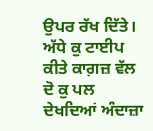ਉਪਰ ਰੱਖ ਦਿੱਤੇ। ਅੱਧੇ ਕੁ ਟਾਈਪ ਕੀਤੇ ਕਾਗ਼ਜ਼ ਵੱਲ ਦੋ ਕੁ ਪਲ ਦੇਖਦਿਆਂ ਅੰਦਾਜ਼ਾ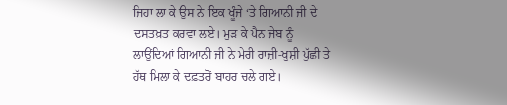ਜਿਹਾ ਲਾ ਕੇ ਉਸ ਨੇ ਇਕ ਖੂੰਜੇ ‘ਤੇ ਗਿਆਨੀ ਜੀ ਦੇ ਦਸਤਖ਼ਤ ਕਰਵਾ ਲਏ। ਮੁੜ ਕੇ ਪੈਨ ਜੇਬ ਨੂੰ ਲਾਉਂਦਿਆਂ ਗਿਆਨੀ ਜੀ ਨੇ ਮੇਰੀ ਰਾਜ਼ੀ-ਖੁਸ਼ੀ ਪੁੱਛੀ ਤੇ ਹੱਥ ਮਿਲਾ ਕੇ ਦਫ਼ਤਰੋਂ ਬਾਹਰ ਚਲੇ ਗਏ।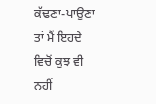ਕੱਢਣਾ-ਪਾਉਣਾ ਤਾਂ ਮੈਂ ਇਹਦੇ ਵਿਚੋਂ ਕੁਝ ਵੀ ਨਹੀਂ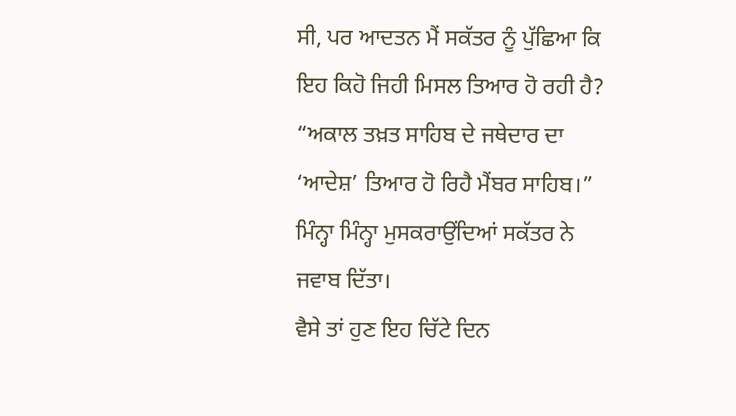ਸੀ, ਪਰ ਆਦਤਨ ਮੈਂ ਸਕੱਤਰ ਨੂੰ ਪੁੱਛਿਆ ਕਿ ਇਹ ਕਿਹੋ ਜਿਹੀ ਮਿਸਲ ਤਿਆਰ ਹੋ ਰਹੀ ਹੈ?
“ਅਕਾਲ ਤਖ਼ਤ ਸਾਹਿਬ ਦੇ ਜਥੇਦਾਰ ਦਾ ‘ਆਦੇਸ਼’ ਤਿਆਰ ਹੋ ਰਿਹੈ ਮੈਂਬਰ ਸਾਹਿਬ।” ਮਿੰਨ੍ਹਾ ਮਿੰਨ੍ਹਾ ਮੁਸਕਰਾਉਂਦਿਆਂ ਸਕੱਤਰ ਨੇ ਜਵਾਬ ਦਿੱਤਾ।
ਵੈਸੇ ਤਾਂ ਹੁਣ ਇਹ ਚਿੱਟੇ ਦਿਨ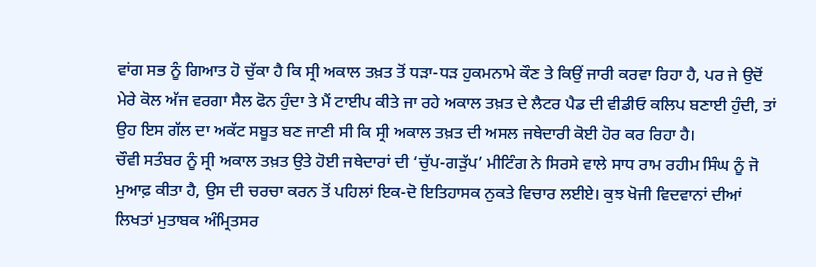ਵਾਂਗ ਸਭ ਨੂੰ ਗਿਆਤ ਹੋ ਚੁੱਕਾ ਹੈ ਕਿ ਸ੍ਰੀ ਅਕਾਲ ਤਖ਼ਤ ਤੋਂ ਧੜਾ-ਧੜ ਹੁਕਮਨਾਮੇ ਕੌਣ ਤੇ ਕਿਉਂ ਜਾਰੀ ਕਰਵਾ ਰਿਹਾ ਹੈ, ਪਰ ਜੇ ਉਦੋਂ ਮੇਰੇ ਕੋਲ ਅੱਜ ਵਰਗਾ ਸੈਲ ਫੋਨ ਹੁੰਦਾ ਤੇ ਮੈਂ ਟਾਈਪ ਕੀਤੇ ਜਾ ਰਹੇ ਅਕਾਲ ਤਖ਼ਤ ਦੇ ਲੈਟਰ ਪੈਡ ਦੀ ਵੀਡੀਓ ਕਲਿਪ ਬਣਾਈ ਹੁੰਦੀ, ਤਾਂ ਉਹ ਇਸ ਗੱਲ ਦਾ ਅਕੱਟ ਸਬੂਤ ਬਣ ਜਾਣੀ ਸੀ ਕਿ ਸ੍ਰੀ ਅਕਾਲ ਤਖ਼ਤ ਦੀ ਅਸਲ ਜਥੇਦਾਰੀ ਕੋਈ ਹੋਰ ਕਰ ਰਿਹਾ ਹੈ।
ਚੌਵੀ ਸਤੰਬਰ ਨੂੰ ਸ੍ਰੀ ਅਕਾਲ ਤਖ਼ਤ ਉਤੇ ਹੋਈ ਜਥੇਦਾਰਾਂ ਦੀ ‘ਚੁੱਪ-ਗੜੁੱਪ’ ਮੀਟਿੰਗ ਨੇ ਸਿਰਸੇ ਵਾਲੇ ਸਾਧ ਰਾਮ ਰਹੀਮ ਸਿੰਘ ਨੂੰ ਜੋ ਮੁਆਫ਼ ਕੀਤਾ ਹੈ, ਉਸ ਦੀ ਚਰਚਾ ਕਰਨ ਤੋਂ ਪਹਿਲਾਂ ਇਕ-ਦੋ ਇਤਿਹਾਸਕ ਨੁਕਤੇ ਵਿਚਾਰ ਲਈਏ। ਕੁਝ ਖੋਜੀ ਵਿਦਵਾਨਾਂ ਦੀਆਂ ਲਿਖਤਾਂ ਮੁਤਾਬਕ ਅੰਮ੍ਰਿਤਸਰ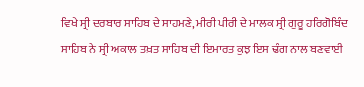ਵਿਖੇ ਸ੍ਰੀ ਦਰਬਾਰ ਸਾਹਿਬ ਦੇ ਸਾਹਮਣੇ, ਮੀਰੀ ਪੀਰੀ ਦੇ ਮਾਲਕ ਸ੍ਰੀ ਗੁਰੂ ਹਰਿਗੋਬਿੰਦ ਸਾਹਿਬ ਨੇ ਸ੍ਰੀ ਅਕਾਲ ਤਖ਼ਤ ਸਾਹਿਬ ਦੀ ਇਮਾਰਤ ਕੁਝ ਇਸ ਢੰਗ ਨਾਲ ਬਣਵਾਈ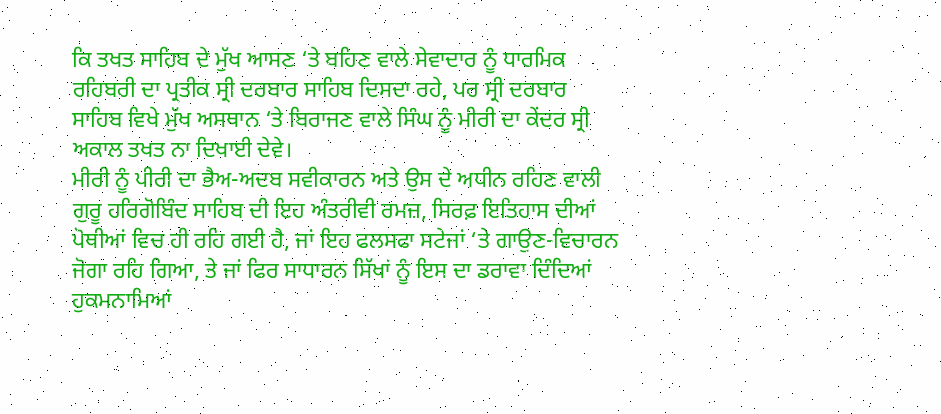ਕਿ ਤਖਤ ਸਾਹਿਬ ਦੇ ਮੁੱਖ ਆਸਣ ‘ਤੇ ਬਹਿਣ ਵਾਲੇ ਸੇਵਾਦਾਰ ਨੂੰ ਧਾਰਮਿਕ ਰਹਿਬਰੀ ਦਾ ਪ੍ਰਤੀਕ ਸ੍ਰੀ ਦਰਬਾਰ ਸਾਹਿਬ ਦਿਸਦਾ ਰਹੇ, ਪਰ ਸ੍ਰੀ ਦਰਬਾਰ ਸਾਹਿਬ ਵਿਖੇ ਮੁੱਖ ਅਸਥਾਨ ‘ਤੇ ਬਿਰਾਜਣ ਵਾਲੇ ਸਿੰਘ ਨੂੰ ਮੀਰੀ ਦਾ ਕੇਂਦਰ ਸ੍ਰੀ ਅਕਾਲ ਤਖਤ ਨਾ ਦਿਖਾਈ ਦੇਵੇ।
ਮੀਰੀ ਨੂੰ ਪੀਰੀ ਦਾ ਭੈਅ-ਅਦਬ ਸਵੀਕਾਰਨ ਅਤੇ ਉਸ ਦੇ ਅਧੀਨ ਰਹਿਣ ਵਾਲੀ ਗੁਰੂ ਹਰਿਗੋਬਿੰਦ ਸਾਹਿਬ ਦੀ ਇਹ ਅੰਤਰੀਵੀ ਰਮਜ਼, ਸਿਰਫ਼ ਇਤਿਹਾਸ ਦੀਆਂ ਪੋਥੀਆਂ ਵਿਚ ਹੀ ਰਹਿ ਗਈ ਹੈ, ਜਾਂ ਇਹ ਫਲਸਫਾ ਸਟੇਜਾਂ ‘ਤੇ ਗਾਉਣ-ਵਿਚਾਰਨ ਜੋਗਾ ਰਹਿ ਗਿਆ, ਤੇ ਜਾਂ ਫਿਰ ਸਾਧਾਰਨ ਸਿੱਖਾਂ ਨੂੰ ਇਸ ਦਾ ਡਰਾਵਾ ਦਿੰਦਿਆਂ ਹੁਕਮਨਾਮਿਆਂ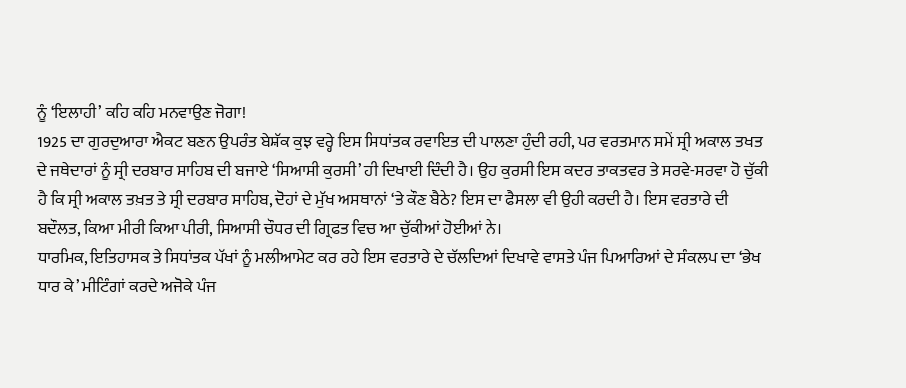ਨੂੰ ‘ਇਲਾਹੀ’ ਕਹਿ ਕਹਿ ਮਨਵਾਉਣ ਜੋਗਾ!
1925 ਦਾ ਗੁਰਦੁਆਰਾ ਐਕਟ ਬਣਨ ਉਪਰੰਤ ਬੇਸ਼ੱਕ ਕੁਝ ਵਰ੍ਹੇ ਇਸ ਸਿਧਾਂਤਕ ਰਵਾਇਤ ਦੀ ਪਾਲਣਾ ਹੁੰਦੀ ਰਹੀ, ਪਰ ਵਰਤਮਾਨ ਸਮੇਂ ਸ੍ਰੀ ਅਕਾਲ ਤਖਤ ਦੇ ਜਥੇਦਾਰਾਂ ਨੂੰ ਸ੍ਰੀ ਦਰਬਾਰ ਸਾਹਿਬ ਦੀ ਬਜਾਏ ‘ਸਿਆਸੀ ਕੁਰਸੀ’ ਹੀ ਦਿਖਾਈ ਦਿੰਦੀ ਹੈ। ਉਹ ਕੁਰਸੀ ਇਸ ਕਦਰ ਤਾਕਤਵਰ ਤੇ ਸਰਵੇ-ਸਰਵਾ ਹੋ ਚੁੱਕੀ ਹੈ ਕਿ ਸ੍ਰੀ ਅਕਾਲ ਤਖ਼ਤ ਤੇ ਸ੍ਰੀ ਦਰਬਾਰ ਸਾਹਿਬ, ਦੋਹਾਂ ਦੇ ਮੁੱਖ ਅਸਥਾਨਾਂ ‘ਤੇ ਕੌਣ ਬੈਠੇ? ਇਸ ਦਾ ਫੈਸਲਾ ਵੀ ਉਹੀ ਕਰਦੀ ਹੈ। ਇਸ ਵਰਤਾਰੇ ਦੀ ਬਦੌਲਤ, ਕਿਆ ਮੀਰੀ ਕਿਆ ਪੀਰੀ, ਸਿਆਸੀ ਚੌਧਰ ਦੀ ਗ੍ਰਿਫਤ ਵਿਚ ਆ ਚੁੱਕੀਆਂ ਹੋਈਆਂ ਨੇ।
ਧਾਰਮਿਕ, ਇਤਿਹਾਸਕ ਤੇ ਸਿਧਾਂਤਕ ਪੱਖਾਂ ਨੂੰ ਮਲੀਆਮੇਟ ਕਰ ਰਹੇ ਇਸ ਵਰਤਾਰੇ ਦੇ ਚੱਲਦਿਆਂ ਦਿਖਾਵੇ ਵਾਸਤੇ ਪੰਜ ਪਿਆਰਿਆਂ ਦੇ ਸੰਕਲਪ ਦਾ ‘ਭੇਖ ਧਾਰ ਕੇ’ ਮੀਟਿੰਗਾਂ ਕਰਦੇ ਅਜੋਕੇ ਪੰਜ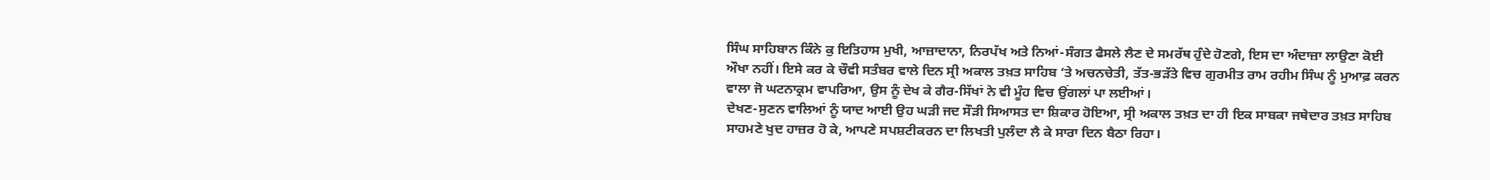ਸਿੰਘ ਸਾਹਿਬਾਨ ਕਿੰਨੇ ਕੁ ਇਤਿਹਾਸ ਮੁਖੀ, ਆਜ਼ਾਦਾਨਾ, ਨਿਰਪੱਖ ਅਤੇ ਨਿਆਂ-ਸੰਗਤ ਫੈਸਲੇ ਲੈਣ ਦੇ ਸਮਰੱਥ ਹੁੰਦੇ ਹੋਣਗੇ, ਇਸ ਦਾ ਅੰਦਾਜ਼ਾ ਲਾਉਣਾ ਕੋਈ ਔਖਾ ਨਹੀਂ। ਇਸੇ ਕਰ ਕੇ ਚੌਵੀ ਸਤੰਬਰ ਵਾਲੇ ਦਿਨ ਸ੍ਰੀ ਅਕਾਲ ਤਖ਼ਤ ਸਾਹਿਬ ‘ਤੇ ਅਚਨਚੇਤੀ, ਤੱਤ-ਭੜੱਤੇ ਵਿਚ ਗੁਰਮੀਤ ਰਾਮ ਰਹੀਮ ਸਿੰਘ ਨੂੰ ਮੁਆਫ਼ ਕਰਨ ਵਾਲਾ ਜੋ ਘਟਨਾਕ੍ਰਮ ਵਾਪਰਿਆ, ਉਸ ਨੂੰ ਦੇਖ ਕੇ ਗੈਰ-ਸਿੱਖਾਂ ਨੇ ਵੀ ਮੂੰਹ ਵਿਚ ਉਂਗਲਾਂ ਪਾ ਲਈਆਂ।
ਦੇਖਣ-ਸੁਣਨ ਵਾਲਿਆਂ ਨੂੰ ਯਾਦ ਆਈ ਉਹ ਘੜੀ ਜਦ ਸੌੜੀ ਸਿਆਸਤ ਦਾ ਸ਼ਿਕਾਰ ਹੋਇਆ, ਸ੍ਰੀ ਅਕਾਲ ਤਖ਼ਤ ਦਾ ਹੀ ਇਕ ਸਾਬਕਾ ਜਥੇਦਾਰ ਤਖ਼ਤ ਸਾਹਿਬ ਸਾਹਮਣੇ ਖੁਦ ਹਾਜ਼ਰ ਹੋ ਕੇ, ਆਪਣੇ ਸਪਸ਼ਟੀਕਰਨ ਦਾ ਲਿਖਤੀ ਪੁਲੰਦਾ ਲੈ ਕੇ ਸਾਰਾ ਦਿਨ ਬੈਠਾ ਰਿਹਾ।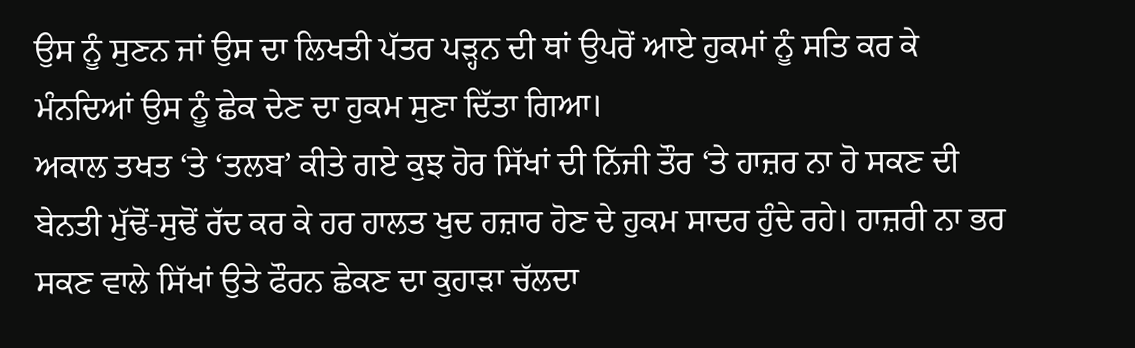ਉਸ ਨੂੰ ਸੁਣਨ ਜਾਂ ਉਸ ਦਾ ਲਿਖਤੀ ਪੱਤਰ ਪੜ੍ਹਨ ਦੀ ਥਾਂ ਉਪਰੋਂ ਆਏ ਹੁਕਮਾਂ ਨੂੰ ਸਤਿ ਕਰ ਕੇ ਮੰਨਦਿਆਂ ਉਸ ਨੂੰ ਛੇਕ ਦੇਣ ਦਾ ਹੁਕਮ ਸੁਣਾ ਦਿੱਤਾ ਗਿਆ।
ਅਕਾਲ ਤਖਤ ‘ਤੇ ‘ਤਲਬ’ ਕੀਤੇ ਗਏ ਕੁਝ ਹੋਰ ਸਿੱਖਾਂ ਦੀ ਨਿੱਜੀ ਤੌਰ ‘ਤੇ ਹਾਜ਼ਰ ਨਾ ਹੋ ਸਕਣ ਦੀ ਬੇਨਤੀ ਮੁੱਢੋਂ-ਸੁਢੋਂ ਰੱਦ ਕਰ ਕੇ ਹਰ ਹਾਲਤ ਖੁਦ ਹਜ਼ਾਰ ਹੋਣ ਦੇ ਹੁਕਮ ਸਾਦਰ ਹੁੰਦੇ ਰਹੇ। ਹਾਜ਼ਰੀ ਨਾ ਭਰ ਸਕਣ ਵਾਲੇ ਸਿੱਖਾਂ ਉਤੇ ਫੌਰਨ ਛੇਕਣ ਦਾ ਕੁਹਾੜਾ ਚੱਲਦਾ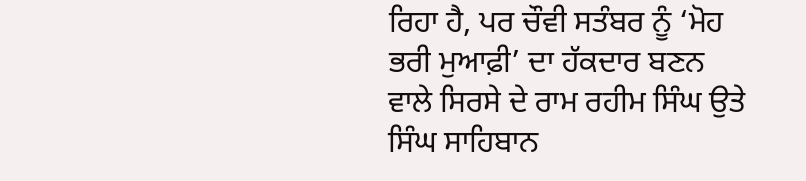ਰਿਹਾ ਹੈ, ਪਰ ਚੌਵੀ ਸਤੰਬਰ ਨੂੰ ‘ਮੋਹ ਭਰੀ ਮੁਆਫ਼ੀ’ ਦਾ ਹੱਕਦਾਰ ਬਣਨ ਵਾਲੇ ਸਿਰਸੇ ਦੇ ਰਾਮ ਰਹੀਮ ਸਿੰਘ ਉਤੇ ਸਿੰਘ ਸਾਹਿਬਾਨ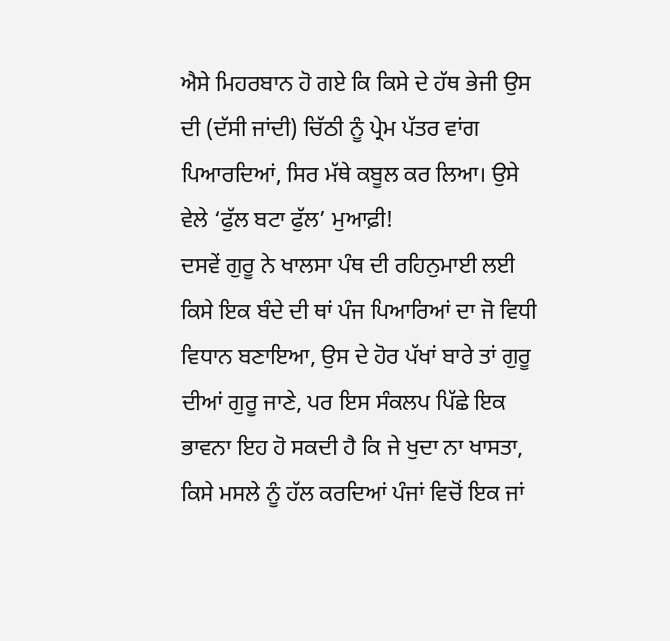ਐਸੇ ਮਿਹਰਬਾਨ ਹੋ ਗਏ ਕਿ ਕਿਸੇ ਦੇ ਹੱਥ ਭੇਜੀ ਉਸ ਦੀ (ਦੱਸੀ ਜਾਂਦੀ) ਚਿੱਠੀ ਨੂੰ ਪ੍ਰੇਮ ਪੱਤਰ ਵਾਂਗ ਪਿਆਰਦਿਆਂ, ਸਿਰ ਮੱਥੇ ਕਬੂਲ ਕਰ ਲਿਆ। ਉਸੇ ਵੇਲੇ ‘ਫੁੱਲ ਬਟਾ ਫੁੱਲ’ ਮੁਆਫ਼ੀ!
ਦਸਵੇਂ ਗੁਰੂ ਨੇ ਖਾਲਸਾ ਪੰਥ ਦੀ ਰਹਿਨੁਮਾਈ ਲਈ ਕਿਸੇ ਇਕ ਬੰਦੇ ਦੀ ਥਾਂ ਪੰਜ ਪਿਆਰਿਆਂ ਦਾ ਜੋ ਵਿਧੀ ਵਿਧਾਨ ਬਣਾਇਆ, ਉਸ ਦੇ ਹੋਰ ਪੱਖਾਂ ਬਾਰੇ ਤਾਂ ਗੁਰੂ ਦੀਆਂ ਗੁਰੂ ਜਾਣੇ, ਪਰ ਇਸ ਸੰਕਲਪ ਪਿੱਛੇ ਇਕ ਭਾਵਨਾ ਇਹ ਹੋ ਸਕਦੀ ਹੈ ਕਿ ਜੇ ਖੁਦਾ ਨਾ ਖਾਸਤਾ, ਕਿਸੇ ਮਸਲੇ ਨੂੰ ਹੱਲ ਕਰਦਿਆਂ ਪੰਜਾਂ ਵਿਚੋਂ ਇਕ ਜਾਂ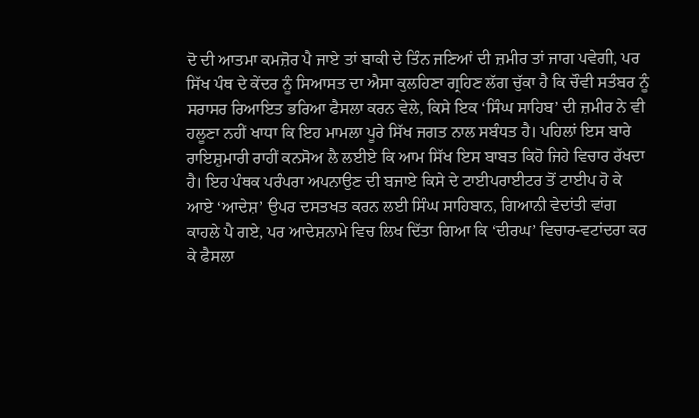ਦੋ ਦੀ ਆਤਮਾ ਕਮਜ਼ੋਰ ਪੈ ਜਾਏ ਤਾਂ ਬਾਕੀ ਦੇ ਤਿੰਨ ਜਣਿਆਂ ਦੀ ਜ਼ਮੀਰ ਤਾਂ ਜਾਗ ਪਵੇਗੀ, ਪਰ ਸਿੱਖ ਪੰਥ ਦੇ ਕੇਂਦਰ ਨੂੰ ਸਿਆਸਤ ਦਾ ਐਸਾ ਕੁਲਹਿਣਾ ਗ੍ਰਹਿਣ ਲੱਗ ਚੁੱਕਾ ਹੈ ਕਿ ਚੌਵੀ ਸਤੰਬਰ ਨੂੰ ਸਰਾਸਰ ਰਿਆਇਤ ਭਰਿਆ ਫੈਸਲਾ ਕਰਨ ਵੇਲੇ, ਕਿਸੇ ਇਕ ‘ਸਿੰਘ ਸਾਹਿਬ’ ਦੀ ਜ਼ਮੀਰ ਨੇ ਵੀ ਹਲੂਣਾ ਨਹੀਂ ਖਾਧਾ ਕਿ ਇਹ ਮਾਮਲਾ ਪੂਰੇ ਸਿੱਖ ਜਗਤ ਨਾਲ ਸਬੰਧਤ ਹੈ। ਪਹਿਲਾਂ ਇਸ ਬਾਰੇ ਰਾਇਸ਼ੁਮਾਰੀ ਰਾਹੀਂ ਕਨਸੋਅ ਲੈ ਲਈਏ ਕਿ ਆਮ ਸਿੱਖ ਇਸ ਬਾਬਤ ਕਿਹੋ ਜਿਹੇ ਵਿਚਾਰ ਰੱਖਦਾ ਹੈ। ਇਹ ਪੰਥਕ ਪਰੰਪਰਾ ਅਪਨਾਉਣ ਦੀ ਬਜਾਏ ਕਿਸੇ ਦੇ ਟਾਈਪਰਾਈਟਰ ਤੋਂ ਟਾਈਪ ਹੋ ਕੇ ਆਏ ‘ਆਦੇਸ਼’ ਉਪਰ ਦਸਤਖਤ ਕਰਨ ਲਈ ਸਿੰਘ ਸਾਹਿਬਾਨ, ਗਿਆਨੀ ਵੇਦਾਂਤੀ ਵਾਂਗ ਕਾਹਲੇ ਪੈ ਗਏ, ਪਰ ਆਦੇਸ਼ਨਾਮੇ ਵਿਚ ਲਿਖ ਦਿੱਤਾ ਗਿਆ ਕਿ ‘ਦੀਰਘ’ ਵਿਚਾਰ-ਵਟਾਂਦਰਾ ਕਰ ਕੇ ਫੈਸਲਾ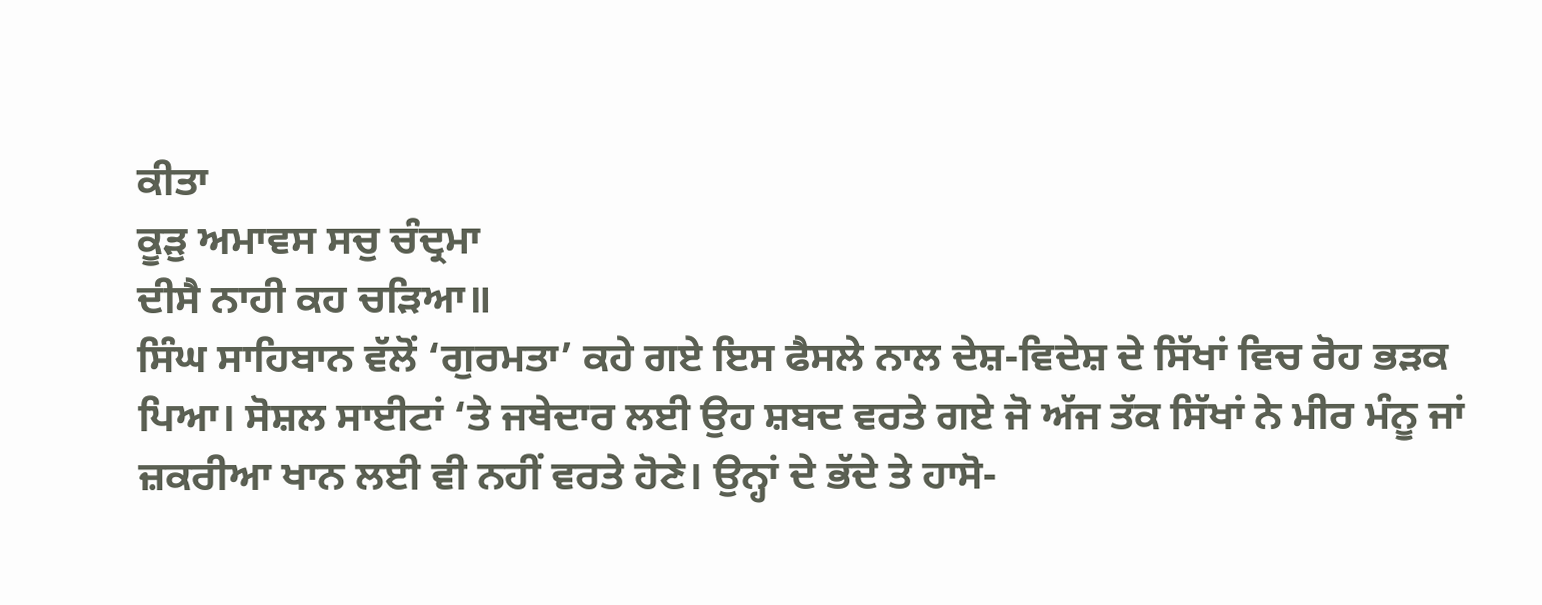ਕੀਤਾ
ਕੂੜੁ ਅਮਾਵਸ ਸਚੁ ਚੰਦ੍ਰਮਾ
ਦੀਸੈ ਨਾਹੀ ਕਹ ਚੜਿਆ॥
ਸਿੰਘ ਸਾਹਿਬਾਨ ਵੱਲੋਂ ‘ਗੁਰਮਤਾ’ ਕਹੇ ਗਏ ਇਸ ਫੈਸਲੇ ਨਾਲ ਦੇਸ਼-ਵਿਦੇਸ਼ ਦੇ ਸਿੱਖਾਂ ਵਿਚ ਰੋਹ ਭੜਕ ਪਿਆ। ਸੋਸ਼ਲ ਸਾਈਟਾਂ ‘ਤੇ ਜਥੇਦਾਰ ਲਈ ਉਹ ਸ਼ਬਦ ਵਰਤੇ ਗਏ ਜੋ ਅੱਜ ਤੱਕ ਸਿੱਖਾਂ ਨੇ ਮੀਰ ਮੰਨੂ ਜਾਂ ਜ਼ਕਰੀਆ ਖਾਨ ਲਈ ਵੀ ਨਹੀਂ ਵਰਤੇ ਹੋਣੇ। ਉਨ੍ਹਾਂ ਦੇ ਭੱਦੇ ਤੇ ਹਾਸੋ-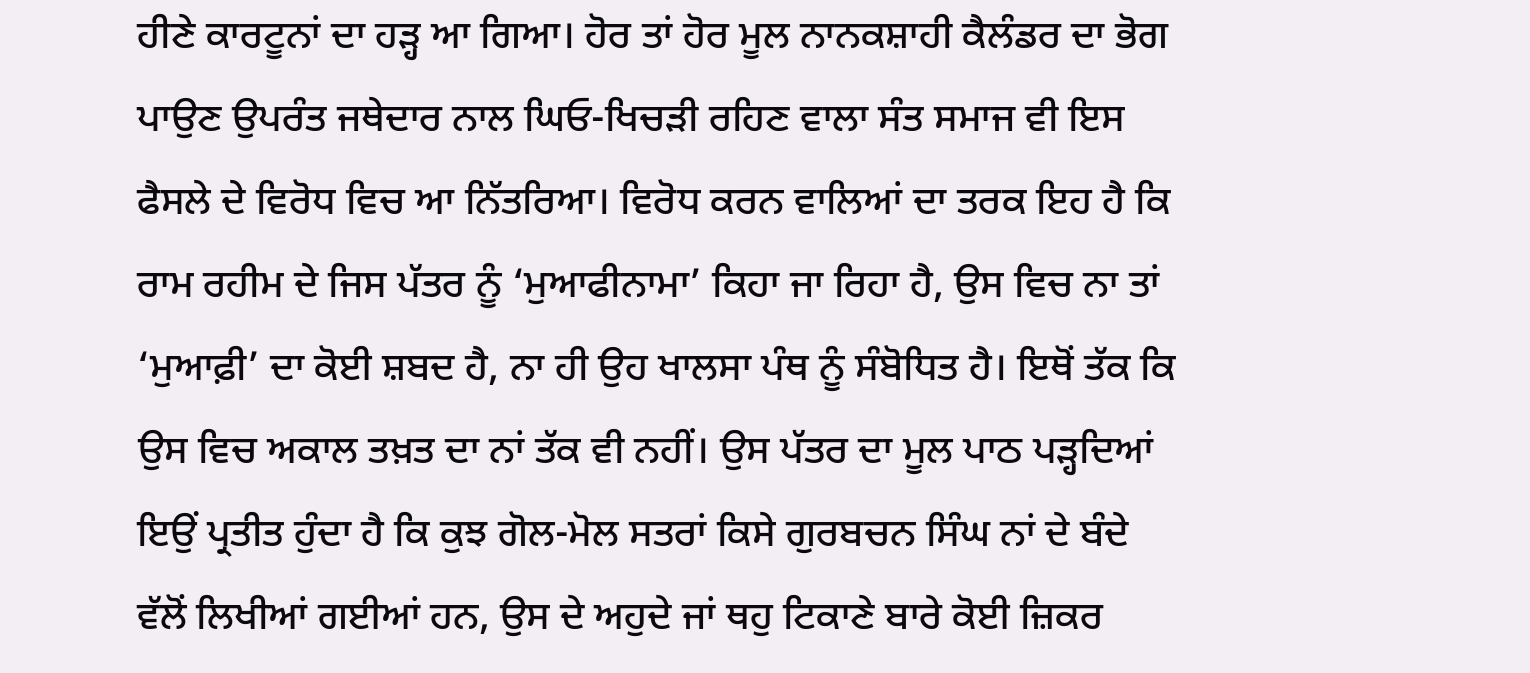ਹੀਣੇ ਕਾਰਟੂਨਾਂ ਦਾ ਹੜ੍ਹ ਆ ਗਿਆ। ਹੋਰ ਤਾਂ ਹੋਰ ਮੂਲ ਨਾਨਕਸ਼ਾਹੀ ਕੈਲੰਡਰ ਦਾ ਭੋਗ ਪਾਉਣ ਉਪਰੰਤ ਜਥੇਦਾਰ ਨਾਲ ਘਿਓ-ਖਿਚੜੀ ਰਹਿਣ ਵਾਲਾ ਸੰਤ ਸਮਾਜ ਵੀ ਇਸ ਫੈਸਲੇ ਦੇ ਵਿਰੋਧ ਵਿਚ ਆ ਨਿੱਤਰਿਆ। ਵਿਰੋਧ ਕਰਨ ਵਾਲਿਆਂ ਦਾ ਤਰਕ ਇਹ ਹੈ ਕਿ ਰਾਮ ਰਹੀਮ ਦੇ ਜਿਸ ਪੱਤਰ ਨੂੰ ‘ਮੁਆਫੀਨਾਮਾ’ ਕਿਹਾ ਜਾ ਰਿਹਾ ਹੈ, ਉਸ ਵਿਚ ਨਾ ਤਾਂ ‘ਮੁਆਫ਼ੀ’ ਦਾ ਕੋਈ ਸ਼ਬਦ ਹੈ, ਨਾ ਹੀ ਉਹ ਖਾਲਸਾ ਪੰਥ ਨੂੰ ਸੰਬੋਧਿਤ ਹੈ। ਇਥੋਂ ਤੱਕ ਕਿ ਉਸ ਵਿਚ ਅਕਾਲ ਤਖ਼ਤ ਦਾ ਨਾਂ ਤੱਕ ਵੀ ਨਹੀਂ। ਉਸ ਪੱਤਰ ਦਾ ਮੂਲ ਪਾਠ ਪੜ੍ਹਦਿਆਂ ਇਉਂ ਪ੍ਰਤੀਤ ਹੁੰਦਾ ਹੈ ਕਿ ਕੁਝ ਗੋਲ-ਮੋਲ ਸਤਰਾਂ ਕਿਸੇ ਗੁਰਬਚਨ ਸਿੰਘ ਨਾਂ ਦੇ ਬੰਦੇ ਵੱਲੋਂ ਲਿਖੀਆਂ ਗਈਆਂ ਹਨ, ਉਸ ਦੇ ਅਹੁਦੇ ਜਾਂ ਥਹੁ ਟਿਕਾਣੇ ਬਾਰੇ ਕੋਈ ਜ਼ਿਕਰ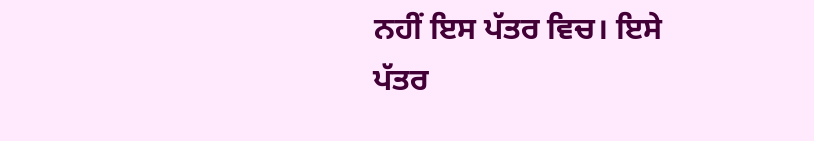ਨਹੀਂ ਇਸ ਪੱਤਰ ਵਿਚ। ਇਸੇ ਪੱਤਰ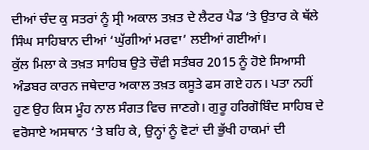ਦੀਆਂ ਚੰਦ ਕੁ ਸਤਰਾਂ ਨੂੰ ਸ੍ਰੀ ਅਕਾਲ ਤਖ਼ਤ ਦੇ ਲੈਟਰ ਪੈਡ ‘ਤੇ ਉਤਾਰ ਕੇ ਥੱਲੇ ਸਿੰਘ ਸਾਹਿਬਾਨ ਦੀਆਂ ‘ਘੁੱਗੀਆਂ ਮਰਵਾ’ ਲਈਆਂ ਗਈਆਂ।
ਕੁੱਲ ਮਿਲਾ ਕੇ ਤਖ਼ਤ ਸਾਹਿਬ ਉਤੇ ਚੌਵੀ ਸਤੰਬਰ 2015 ਨੂੰ ਹੋਏ ਸਿਆਸੀ ਅੰਡਬਰ ਕਾਰਨ ਜਥੇਦਾਰ ਅਕਾਲ ਤਖ਼ਤ ਕਸੂਤੇ ਫਸ ਗਏ ਹਨ। ਪਤਾ ਨਹੀਂ ਹੁਣ ਉਹ ਕਿਸ ਮੂੰਹ ਨਾਲ ਸੰਗਤ ਵਿਚ ਜਾਣਗੇ। ਗੁਰੂ ਹਰਿਗੋਬਿੰਦ ਸਾਹਿਬ ਦੇ ਵਰੋਸਾਏ ਅਸਥਾਨ ‘ਤੇ ਬਹਿ ਕੇ, ਉਨ੍ਹਾਂ ਨੂੰ ਵੋਟਾਂ ਦੀ ਭੁੱਖੀ ਹਾਕਮਾਂ ਦੀ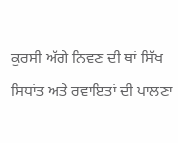ਕੁਰਸੀ ਅੱਗੇ ਨਿਵਣ ਦੀ ਥਾਂ ਸਿੱਖ ਸਿਧਾਂਤ ਅਤੇ ਰਵਾਇਤਾਂ ਦੀ ਪਾਲਣਾ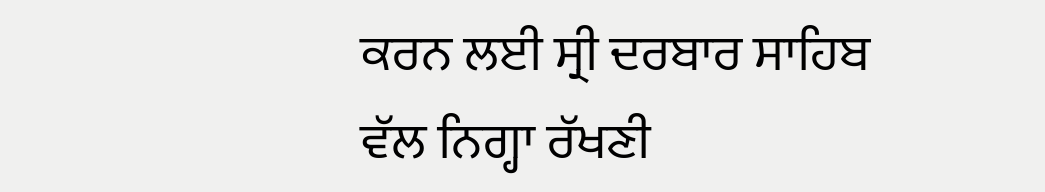ਕਰਨ ਲਈ ਸ੍ਰੀ ਦਰਬਾਰ ਸਾਹਿਬ ਵੱਲ ਨਿਗ੍ਹਾ ਰੱਖਣੀ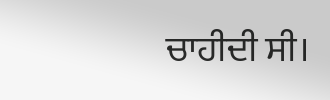ਚਾਹੀਦੀ ਸੀ।